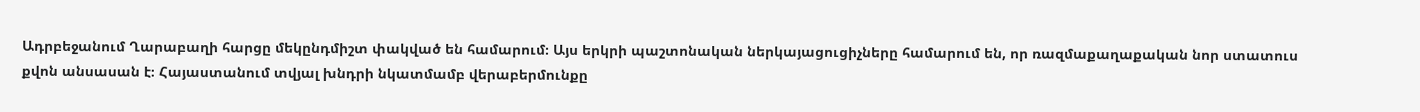Ադրբեջանում Ղարաբաղի հարցը մեկընդմիշտ փակված են համարում։ Այս երկրի պաշտոնական ներկայացուցիչները համարում են, որ ռազմաքաղաքական նոր ստատուս քվոն անսասան է։ Հայաստանում տվյալ խնդրի նկատմամբ վերաբերմունքը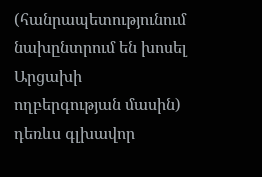(հանրապետությունում նախընտրում են խոսել Արցախի ողբերգության մասին) դեռևս գլխավոր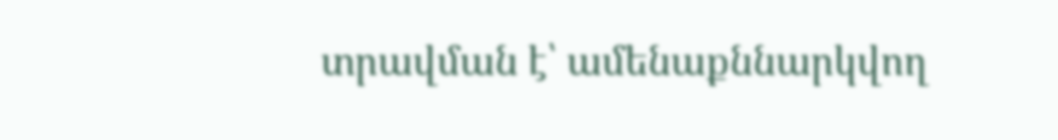տրավման է՝ ամենաքննարկվող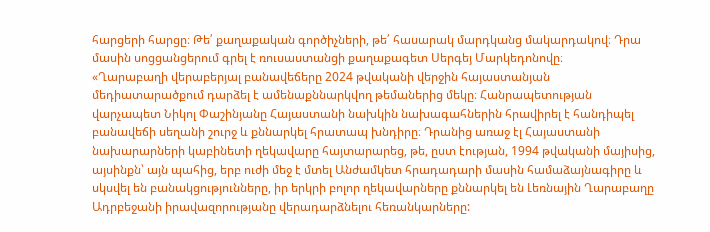հարցերի հարցը։ Թե՛ քաղաքական գործիչների, թե՛ հասարակ մարդկանց մակարդակով։ Դրա մասին սոցցանցերում գրել է ռուսաստանցի քաղաքագետ Սերգեյ Մարկեդոնովը։
«Ղարաբաղի վերաբերյալ բանավեճերը 2024 թվականի վերջին հայաստանյան մեդիատարածքում դարձել է ամենաքննարկվող թեմաներից մեկը։ Հանրապետության վարչապետ Նիկոլ Փաշինյանը Հայաստանի նախկին նախագահներին հրավիրել է հանդիպել բանավեճի սեղանի շուրջ և քննարկել հրատապ խնդիրը։ Դրանից առաջ էլ Հայաստանի նախարարների կաբինետի ղեկավարը հայտարարեց, թե, ըստ էության, 1994 թվականի մայիսից, այսինքն՝ այն պահից, երբ ուժի մեջ է մտել Անժամկետ հրադադարի մասին համաձայնագիրը և սկսվել են բանակցությունները, իր երկրի բոլոր ղեկավարները քննարկել են Լեռնային Ղարաբաղը Ադրբեջանի իրավազորությանը վերադարձնելու հեռանկարները: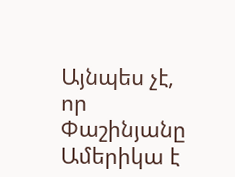Այնպես չէ, որ Փաշինյանը Ամերիկա է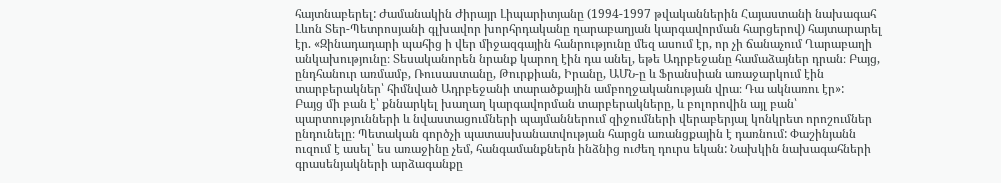հայտնաբերել: Ժամանակին Ժիրայր Լիպարիտյանը (1994-1997 թվականներին Հայաստանի նախագահ Լևոն Տեր-Պետրոսյանի գլխավոր խորհրդականը ղարաբաղյան կարգավորման հարցերով) հայտարարել էր. «Զինադադարի պահից ի վեր միջազգային հանրությունը մեզ ասում էր, որ չի ճանաչում Ղարաբաղի անկախությունը։ Տեսականորեն նրանք կարող էին դա անել, եթե Ադրբեջանը համաձայներ դրան։ Բայց, ընդհանուր առմամբ, Ռուսաստանը, Թուրքիան, Իրանը, ԱՄՆ-ը և Ֆրանսիան առաջարկում էին տարբերակներ՝ հիմնված Ադրբեջանի տարածքային ամբողջականության վրա։ Դա ակնառու էր»:
Բայց մի բան է՝ քննարկել խաղաղ կարգավորման տարբերակները, և բոլորովին այլ բան՝ պարտությունների և նվաստացումների պայմաններում զիջումների վերաբերյալ կոնկրետ որոշումներ ընդունելը։ Պետական գործչի պատասխանատվության հարցն առանցքային է դառնում: Փաշինյանն ուզում է ասել՝ ես առաջինը չեմ, հանգամանքներն ինձնից ուժեղ դուրս եկան: Նախկին նախագահների գրասենյակների արձագանքը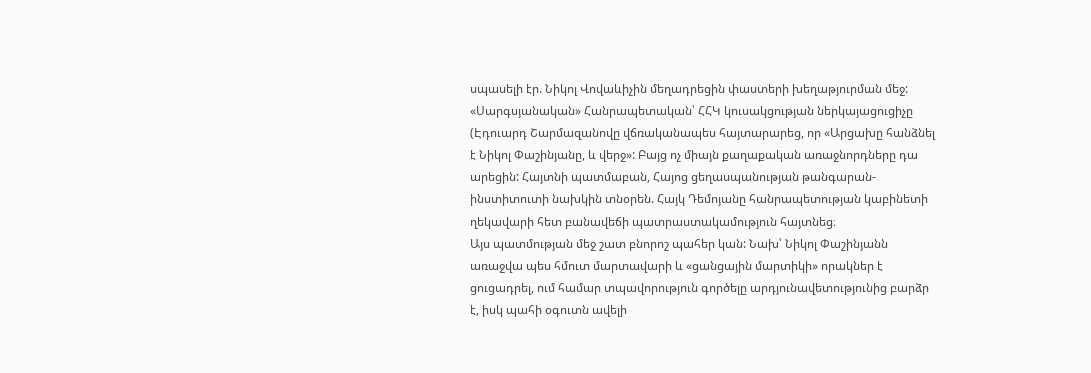սպասելի էր. Նիկոլ Վովաևիչին մեղադրեցին փաստերի խեղաթյուրման մեջ: «Սարգսյանական» Հանրապետական՝ ՀՀԿ կուսակցության ներկայացուցիչը (Էդուարդ Շարմազանովը վճռականապես հայտարարեց, որ «Արցախը հանձնել է Նիկոլ Փաշինյանը, և վերջ»: Բայց ոչ միայն քաղաքական առաջնորդները դա արեցին: Հայտնի պատմաբան, Հայոց ցեղասպանության թանգարան-ինստիտուտի նախկին տնօրեն. Հայկ Դեմոյանը հանրապետության կաբինետի ղեկավարի հետ բանավեճի պատրաստակամություն հայտնեց։
Այս պատմության մեջ շատ բնորոշ պահեր կան: Նախ՝ Նիկոլ Փաշինյանն առաջվա պես հմուտ մարտավարի և «ցանցային մարտիկի» որակներ է ցուցադրել, ում համար տպավորություն գործելը արդյունավետությունից բարձր է, իսկ պահի օգուտն ավելի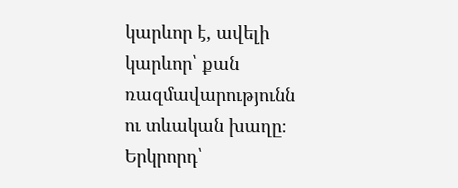կարևոր է, ավելի կարևոր՝ քան ռազմավարությունն ու տևական խաղը։ Երկրորդ՝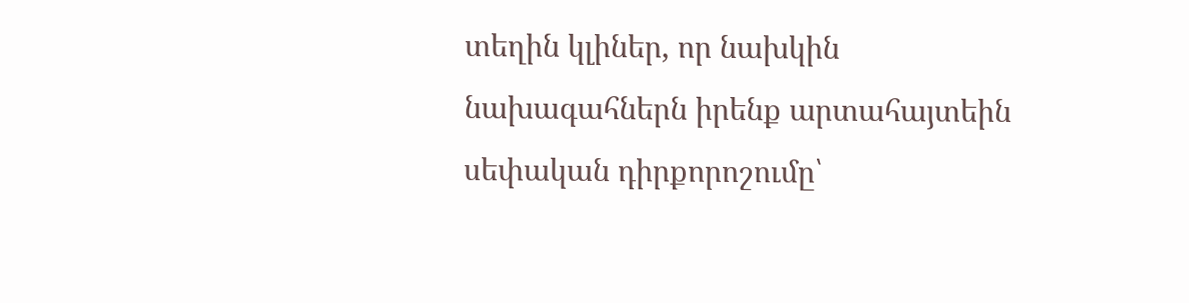տեղին կլիներ, որ նախկին նախագահներն իրենք արտահայտեին սեփական դիրքորոշումը՝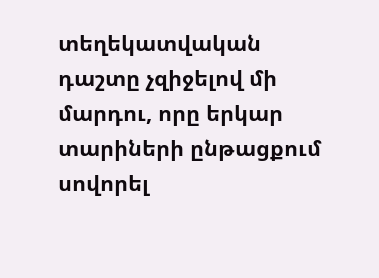տեղեկատվական դաշտը չզիջելով մի մարդու, որը երկար տարիների ընթացքում սովորել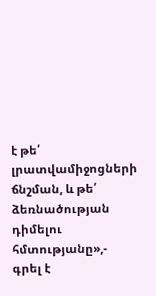է թե՛ լրատվամիջոցների ճնշման, և թե՛ ձեռնածության դիմելու հմտությանը»,- գրել է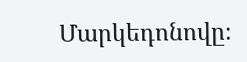Մարկեդոնովը։